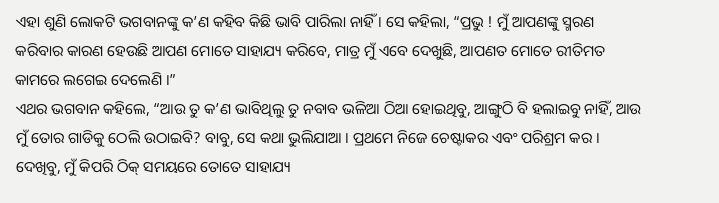ଏହା ଶୁଣି ଲୋକଟି ଭଗବାନଙ୍କୁ କ’ଣ କହିବ କିଛି ଭାବି ପାରିଲା ନାହିଁ । ସେ କହିଲା, “ପ୍ରଭୁ ! ମୁଁ ଆପଣଙ୍କୁ ସ୍ମରଣ କରିବାର କାରଣ ହେଉଛି ଆପଣ ମୋତେ ସାହାଯ୍ୟ କରିବେ, ମାତ୍ର ମୁଁ ଏବେ ଦେଖୁଛି, ଆପଣତ ମୋତେ ରୀତିମତ କାମରେ ଲଗେଇ ଦେଲେଣି ।”
ଏଥର ଭଗବାନ କହିଲେ, “ଆଉ ତୁ କ’ଣ ଭାବିଥିଲୁ ତୁ ନବାବ ଭଳିଆ ଠିଆ ହୋଇଥିବୁ, ଆଙ୍ଗୁଠି ବି ହଲାଇବୁ ନାହିଁ, ଆଉ ମୁଁ ତୋର ଗାଡିକୁ ଠେଲି ଉଠାଇବି? ବାବୁ, ସେ କଥା ଭୁଲିଯାଆ । ପ୍ରଥମେ ନିଜେ ଚେଷ୍ଟାକର ଏବଂ ପରିଶ୍ରମ କର । ଦେଖିବୁ, ମୁଁ କିପରି ଠିକ୍ ସମୟରେ ତୋତେ ସାହାଯ୍ୟ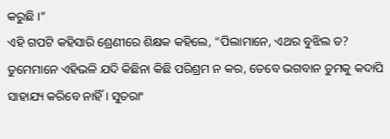କରୁଛି ।”
ଏହି ଗପଟି କହିସାରି ଶ୍ରେଣୀରେ ଶିକ୍ଷକ କହିଲେ, “ପିଲାମାନେ, ଏଥର ବୁଝିଲ ତ? ତୁମେମାନେ ଏହିଭଳି ଯଦି କିଛିନା କିଛି ପରିଶ୍ରମ ନ କର, ତେବେ ଭଗବାନ ତୁମକୁ କଦାପି ସାହାଯ୍ୟ କରିବେ ନାହିଁ । ସୁତରାଂ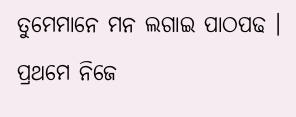ତୁମେମାନେ ମନ ଲଗାଇ ପାଠପଢ । ପ୍ରଥମେ ନିଜେ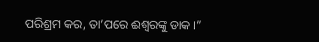ପରିଶ୍ରମ କର, ତା’ପରେ ଈଶ୍ୱରଙ୍କୁ ଡାକ ।”